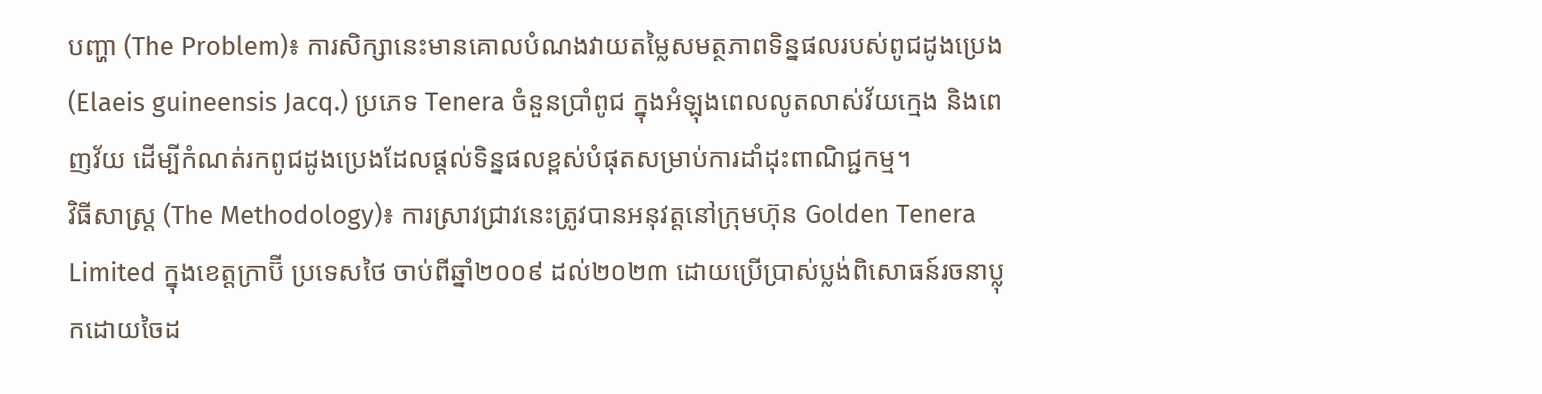បញ្ហា (The Problem)៖ ការសិក្សានេះមានគោលបំណងវាយតម្លៃសមត្ថភាពទិន្នផលរបស់ពូជដូងប្រេង (Elaeis guineensis Jacq.) ប្រភេទ Tenera ចំនួនប្រាំពូជ ក្នុងអំឡុងពេលលូតលាស់វ័យក្មេង និងពេញវ័យ ដើម្បីកំណត់រកពូជដូងប្រេងដែលផ្តល់ទិន្នផលខ្ពស់បំផុតសម្រាប់ការដាំដុះពាណិជ្ជកម្ម។
វិធីសាស្ត្រ (The Methodology)៖ ការស្រាវជ្រាវនេះត្រូវបានអនុវត្តនៅក្រុមហ៊ុន Golden Tenera Limited ក្នុងខេត្តក្រាប៊ី ប្រទេសថៃ ចាប់ពីឆ្នាំ២០០៩ ដល់២០២៣ ដោយប្រើប្រាស់ប្លង់ពិសោធន៍រចនាប្លុកដោយចៃដ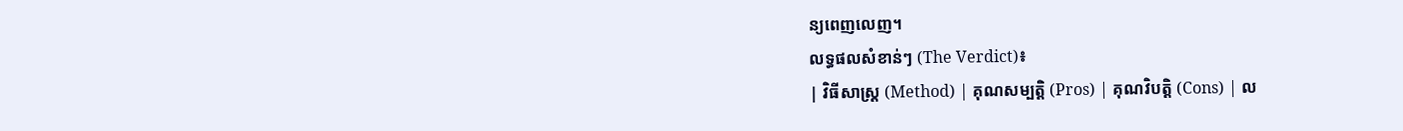ន្យពេញលេញ។
លទ្ធផលសំខាន់ៗ (The Verdict)៖
| វិធីសាស្ត្រ (Method) | គុណសម្បត្តិ (Pros) | គុណវិបត្តិ (Cons) | ល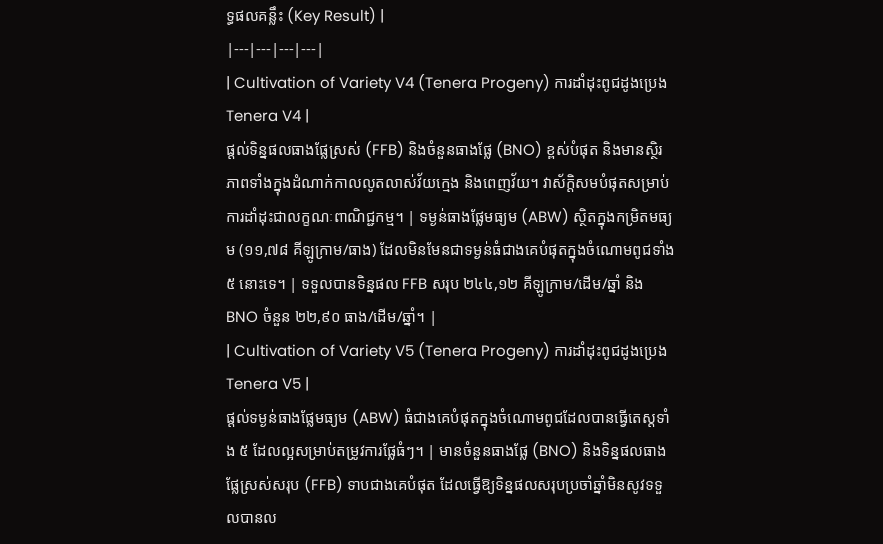ទ្ធផលគន្លឹះ (Key Result) |
|---|---|---|---|
| Cultivation of Variety V4 (Tenera Progeny) ការដាំដុះពូជដូងប្រេង Tenera V4 |
ផ្តល់ទិន្នផលធាងផ្លែស្រស់ (FFB) និងចំនួនធាងផ្លែ (BNO) ខ្ពស់បំផុត និងមានស្ថិរភាពទាំងក្នុងដំណាក់កាលលូតលាស់វ័យក្មេង និងពេញវ័យ។ វាស័ក្តិសមបំផុតសម្រាប់ការដាំដុះជាលក្ខណៈពាណិជ្ជកម្ម។ | ទម្ងន់ធាងផ្លែមធ្យម (ABW) ស្ថិតក្នុងកម្រិតមធ្យម (១១,៧៨ គីឡូក្រាម/ធាង) ដែលមិនមែនជាទម្ងន់ធំជាងគេបំផុតក្នុងចំណោមពូជទាំង ៥ នោះទេ។ | ទទួលបានទិន្នផល FFB សរុប ២៤៤,១២ គីឡូក្រាម/ដើម/ឆ្នាំ និង BNO ចំនួន ២២,៩០ ធាង/ដើម/ឆ្នាំ។ |
| Cultivation of Variety V5 (Tenera Progeny) ការដាំដុះពូជដូងប្រេង Tenera V5 |
ផ្តល់ទម្ងន់ធាងផ្លែមធ្យម (ABW) ធំជាងគេបំផុតក្នុងចំណោមពូជដែលបានធ្វើតេស្តទាំង ៥ ដែលល្អសម្រាប់តម្រូវការផ្លែធំៗ។ | មានចំនួនធាងផ្លែ (BNO) និងទិន្នផលធាងផ្លែស្រស់សរុប (FFB) ទាបជាងគេបំផុត ដែលធ្វើឱ្យទិន្នផលសរុបប្រចាំឆ្នាំមិនសូវទទួលបានល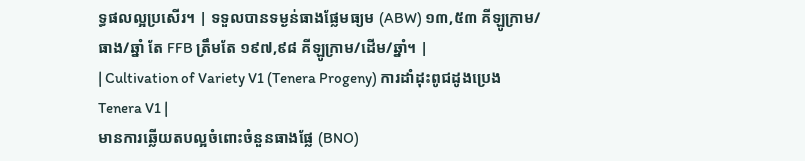ទ្ធផលល្អប្រសើរ។ | ទទួលបានទម្ងន់ធាងផ្លែមធ្យម (ABW) ១៣,៥៣ គីឡូក្រាម/ធាង/ឆ្នាំ តែ FFB ត្រឹមតែ ១៩៧,៩៨ គីឡូក្រាម/ដើម/ឆ្នាំ។ |
| Cultivation of Variety V1 (Tenera Progeny) ការដាំដុះពូជដូងប្រេង Tenera V1 |
មានការឆ្លើយតបល្អចំពោះចំនួនធាងផ្លែ (BNO)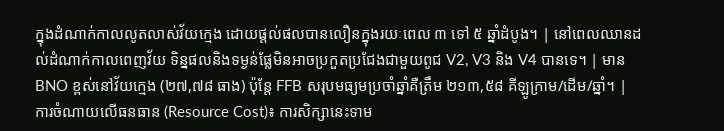ក្នុងដំណាក់កាលលូតលាស់វ័យក្មេង ដោយផ្តល់ផលបានលឿនក្នុងរយៈពេល ៣ ទៅ ៥ ឆ្នាំដំបូង។ | នៅពេលឈានដល់ដំណាក់កាលពេញវ័យ ទិន្នផលនិងទម្ងន់ផ្លែមិនអាចប្រកួតប្រជែងជាមួយពូជ V2, V3 និង V4 បានទេ។ | មាន BNO ខ្ពស់នៅវ័យក្មេង (២៧,៧៨ ធាង) ប៉ុន្តែ FFB សរុបមធ្យមប្រចាំឆ្នាំគឺត្រឹម ២១៣,៥៨ គីឡូក្រាម/ដើម/ឆ្នាំ។ |
ការចំណាយលើធនធាន (Resource Cost)៖ ការសិក្សានេះទាម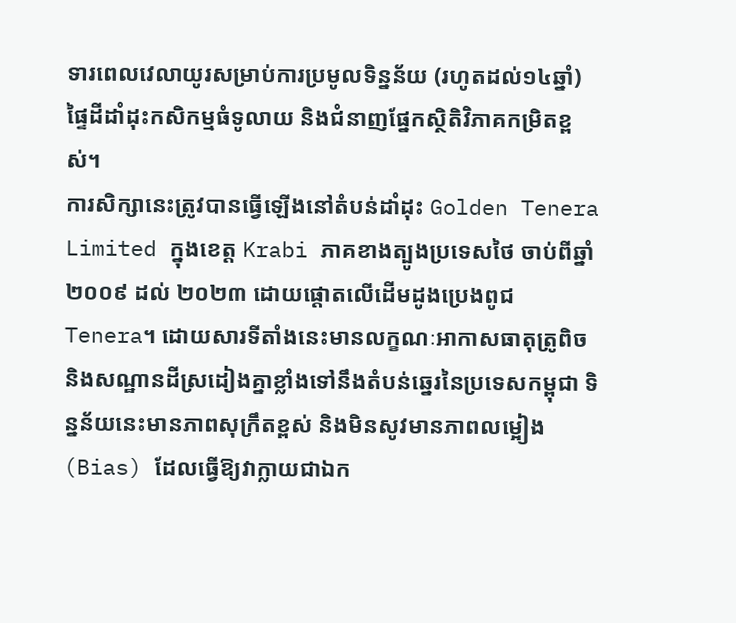ទារពេលវេលាយូរសម្រាប់ការប្រមូលទិន្នន័យ (រហូតដល់១៤ឆ្នាំ) ផ្ទៃដីដាំដុះកសិកម្មធំទូលាយ និងជំនាញផ្នែកស្ថិតិវិភាគកម្រិតខ្ពស់។
ការសិក្សានេះត្រូវបានធ្វើឡើងនៅតំបន់ដាំដុះ Golden Tenera Limited ក្នុងខេត្ត Krabi ភាគខាងត្បូងប្រទេសថៃ ចាប់ពីឆ្នាំ ២០០៩ ដល់ ២០២៣ ដោយផ្តោតលើដើមដូងប្រេងពូជ Tenera។ ដោយសារទីតាំងនេះមានលក្ខណៈអាកាសធាតុត្រូពិច និងសណ្ឋានដីស្រដៀងគ្នាខ្លាំងទៅនឹងតំបន់ឆ្នេរនៃប្រទេសកម្ពុជា ទិន្នន័យនេះមានភាពសុក្រឹតខ្ពស់ និងមិនសូវមានភាពលម្អៀង (Bias) ដែលធ្វើឱ្យវាក្លាយជាឯក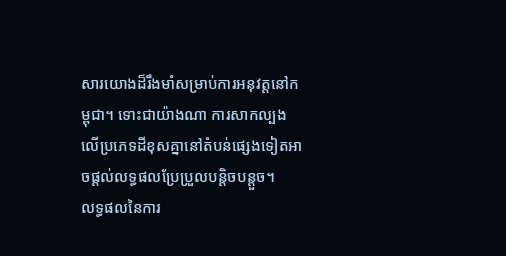សារយោងដ៏រឹងមាំសម្រាប់ការអនុវត្តនៅកម្ពុជា។ ទោះជាយ៉ាងណា ការសាកល្បងលើប្រភេទដីខុសគ្នានៅតំបន់ផ្សេងទៀតអាចផ្តល់លទ្ធផលប្រែប្រួលបន្តិចបន្តួច។
លទ្ធផលនៃការ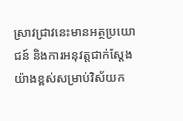ស្រាវជ្រាវនេះមានអត្ថប្រយោជន៍ និងការអនុវត្តជាក់ស្តែងយ៉ាងខ្ពស់សម្រាប់វិស័យក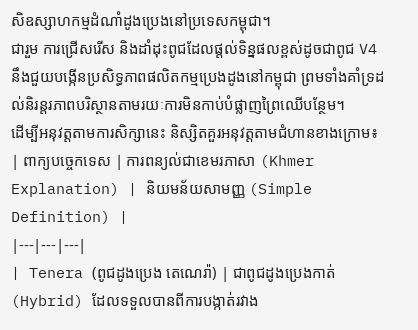សិឧស្សាហកម្មដំណាំដូងប្រេងនៅប្រទេសកម្ពុជា។
ជារួម ការជ្រើសរើស និងដាំដុះពូជដែលផ្តល់ទិន្នផលខ្ពស់ដូចជាពូជ V4 នឹងជួយបង្កើនប្រសិទ្ធភាពផលិតកម្មប្រេងដូងនៅកម្ពុជា ព្រមទាំងគាំទ្រដល់និរន្តរភាពបរិស្ថានតាមរយៈការមិនកាប់បំផ្លាញព្រៃឈើបន្ថែម។
ដើម្បីអនុវត្តតាមការសិក្សានេះ និស្សិតគួរអនុវត្តតាមជំហានខាងក្រោម៖
| ពាក្យបច្ចេកទេស | ការពន្យល់ជាខេមរភាសា (Khmer Explanation) | និយមន័យសាមញ្ញ (Simple Definition) |
|---|---|---|
| Tenera (ពូជដូងប្រេង តេណេរ៉ា) | ជាពូជដូងប្រេងកាត់ (Hybrid) ដែលទទួលបានពីការបង្កាត់រវាង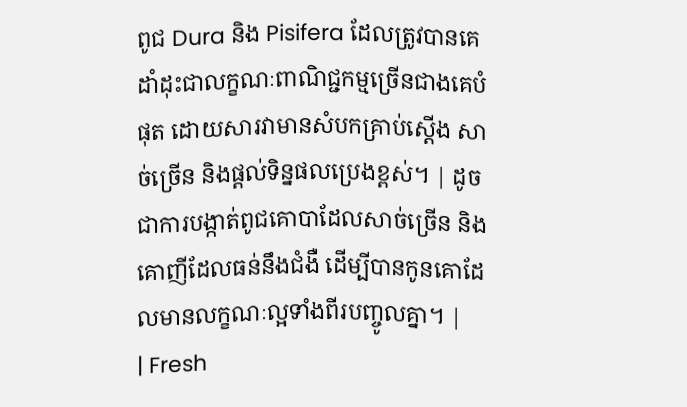ពូជ Dura និង Pisifera ដែលត្រូវបានគេដាំដុះជាលក្ខណៈពាណិជ្ជកម្មច្រើនជាងគេបំផុត ដោយសារវាមានសំបកគ្រាប់ស្តើង សាច់ច្រើន និងផ្តល់ទិន្នផលប្រេងខ្ពស់។ | ដូចជាការបង្កាត់ពូជគោបាដែលសាច់ច្រើន និងគោញីដែលធន់នឹងជំងឺ ដើម្បីបានកូនគោដែលមានលក្ខណៈល្អទាំងពីរបញ្ចូលគ្នា។ |
| Fresh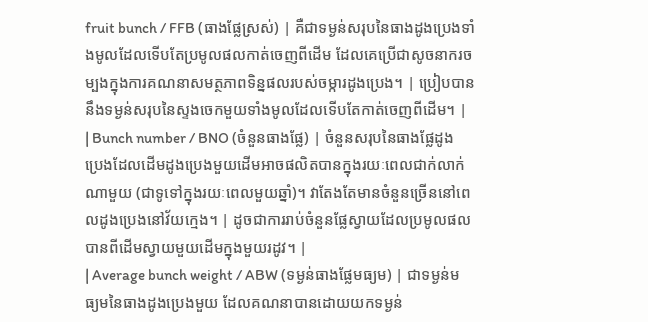fruit bunch / FFB (ធាងផ្លែស្រស់) | គឺជាទម្ងន់សរុបនៃធាងដូងប្រេងទាំងមូលដែលទើបតែប្រមូលផលកាត់ចេញពីដើម ដែលគេប្រើជាសូចនាករចម្បងក្នុងការគណនាសមត្ថភាពទិន្នផលរបស់ចម្ការដូងប្រេង។ | ប្រៀបបាននឹងទម្ងន់សរុបនៃស្ទងចេកមួយទាំងមូលដែលទើបតែកាត់ចេញពីដើម។ |
| Bunch number / BNO (ចំនួនធាងផ្លែ) | ចំនួនសរុបនៃធាងផ្លែដូងប្រេងដែលដើមដូងប្រេងមួយដើមអាចផលិតបានក្នុងរយៈពេលជាក់លាក់ណាមួយ (ជាទូទៅក្នុងរយៈពេលមួយឆ្នាំ)។ វាតែងតែមានចំនួនច្រើននៅពេលដូងប្រេងនៅវ័យក្មេង។ | ដូចជាការរាប់ចំនួនផ្លែស្វាយដែលប្រមូលផលបានពីដើមស្វាយមួយដើមក្នុងមួយរដូវ។ |
| Average bunch weight / ABW (ទម្ងន់ធាងផ្លែមធ្យម) | ជាទម្ងន់មធ្យមនៃធាងដូងប្រេងមួយ ដែលគណនាបានដោយយកទម្ងន់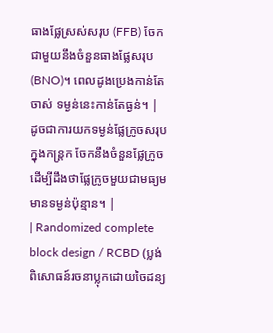ធាងផ្លែស្រស់សរុប (FFB) ចែកជាមួយនឹងចំនួនធាងផ្លែសរុប (BNO)។ ពេលដូងប្រេងកាន់តែចាស់ ទម្ងន់នេះកាន់តែធ្ងន់។ | ដូចជាការយកទម្ងន់ផ្លែក្រូចសរុបក្នុងកន្ត្រក ចែកនឹងចំនួនផ្លែក្រូច ដើម្បីដឹងថាផ្លែក្រូចមួយជាមធ្យមមានទម្ងន់ប៉ុន្មាន។ |
| Randomized complete block design / RCBD (ប្លង់ពិសោធន៍រចនាប្លុកដោយចៃដន្យ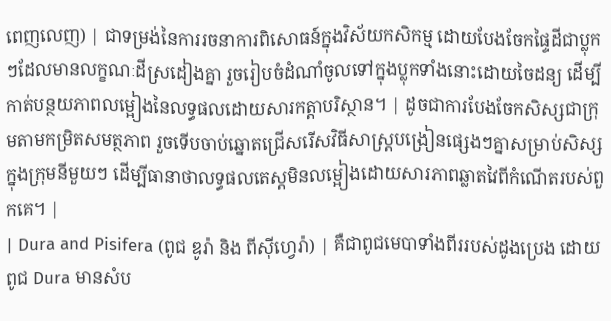ពេញលេញ) | ជាទម្រង់នៃការរចនាការពិសោធន៍ក្នុងវិស័យកសិកម្ម ដោយបែងចែកផ្ទៃដីជាប្លុកៗដែលមានលក្ខណៈដីស្រដៀងគ្នា រួចរៀបចំដំណាំចូលទៅក្នុងប្លុកទាំងនោះដោយចៃដន្យ ដើម្បីកាត់បន្ថយភាពលម្អៀងនៃលទ្ធផលដោយសារកត្តាបរិស្ថាន។ | ដូចជាការបែងចែកសិស្សជាក្រុមតាមកម្រិតសមត្ថភាព រួចទើបចាប់ឆ្នោតជ្រើសរើសវិធីសាស្ត្របង្រៀនផ្សេងៗគ្នាសម្រាប់សិស្សក្នុងក្រុមនីមួយៗ ដើម្បីធានាថាលទ្ធផលតេស្តមិនលម្អៀងដោយសារភាពឆ្លាតវៃពីកំណើតរបស់ពួកគេ។ |
| Dura and Pisifera (ពូជ ឌូរ៉ា និង ពីស៊ីហ្វេរ៉ា) | គឺជាពូជមេបាទាំងពីររបស់ដូងប្រេង ដោយពូជ Dura មានសំប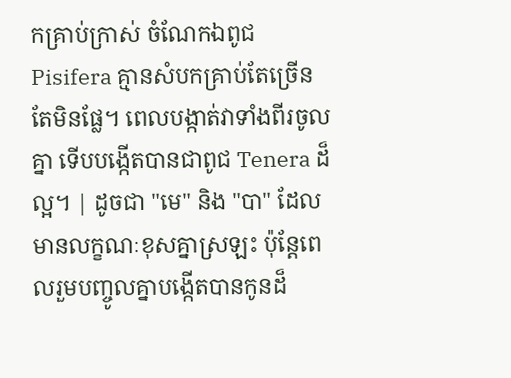កគ្រាប់ក្រាស់ ចំណែកឯពូជ Pisifera គ្មានសំបកគ្រាប់តែច្រើនតែមិនផ្លែ។ ពេលបង្កាត់វាទាំងពីរចូលគ្នា ទើបបង្កើតបានជាពូជ Tenera ដ៏ល្អ។ | ដូចជា "មេ" និង "បា" ដែលមានលក្ខណៈខុសគ្នាស្រឡះ ប៉ុន្តែពេលរួមបញ្ចូលគ្នាបង្កើតបានកូនដ៏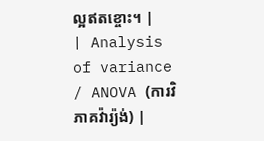ល្អឥតខ្ចោះ។ |
| Analysis of variance / ANOVA (ការវិភាគវ៉ារ្យ៉ង់) |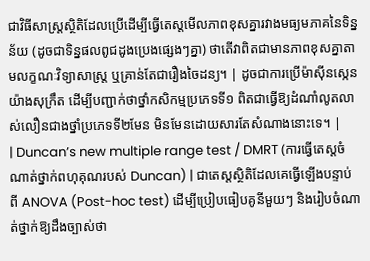ជាវិធីសាស្ត្រស្ថិតិដែលប្រើដើម្បីធ្វើតេស្តមើលភាពខុសគ្នារវាងមធ្យមភាគនៃទិន្នន័យ (ដូចជាទិន្នផលពូជដូងប្រេងផ្សេងៗគ្នា) ថាតើវាពិតជាមានភាពខុសគ្នាតាមលក្ខណៈវិទ្យាសាស្ត្រ ឬគ្រាន់តែជារឿងចៃដន្យ។ | ដូចជាការប្រើម៉ាស៊ីនស្កេនយ៉ាងសុក្រឹត ដើម្បីបញ្ជាក់ថាថ្នាំកសិកម្មប្រភេទទី១ ពិតជាធ្វើឱ្យដំណាំលូតលាស់លឿនជាងថ្នាំប្រភេទទី២មែន មិនមែនដោយសារតែសំណាងនោះទេ។ |
| Duncan’s new multiple range test / DMRT (ការធ្វើតេស្តចំណាត់ថ្នាក់ពហុគុណរបស់ Duncan) | ជាតេស្តស្ថិតិដែលគេធ្វើឡើងបន្ទាប់ពី ANOVA (Post-hoc test) ដើម្បីប្រៀបធៀបគូនីមួយៗ និងរៀបចំណាត់ថ្នាក់ឱ្យដឹងច្បាស់ថា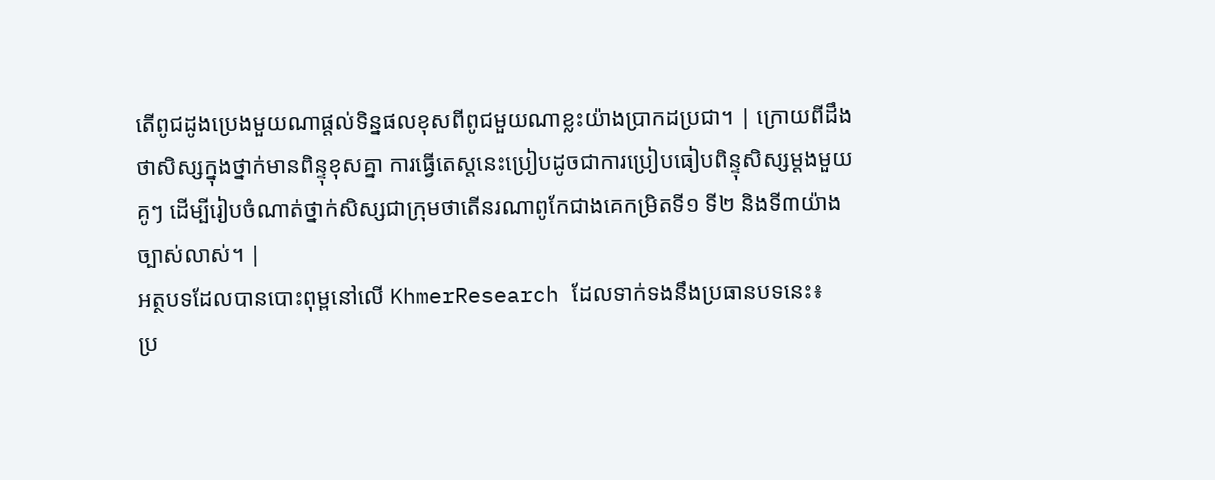តើពូជដូងប្រេងមួយណាផ្តល់ទិន្នផលខុសពីពូជមួយណាខ្លះយ៉ាងប្រាកដប្រជា។ | ក្រោយពីដឹងថាសិស្សក្នុងថ្នាក់មានពិន្ទុខុសគ្នា ការធ្វើតេស្តនេះប្រៀបដូចជាការប្រៀបធៀបពិន្ទុសិស្សម្តងមួយគូៗ ដើម្បីរៀបចំណាត់ថ្នាក់សិស្សជាក្រុមថាតើនរណាពូកែជាងគេកម្រិតទី១ ទី២ និងទី៣យ៉ាងច្បាស់លាស់។ |
អត្ថបទដែលបានបោះពុម្ពនៅលើ KhmerResearch ដែលទាក់ទងនឹងប្រធានបទនេះ៖
ប្រ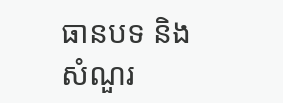ធានបទ និងសំណួរ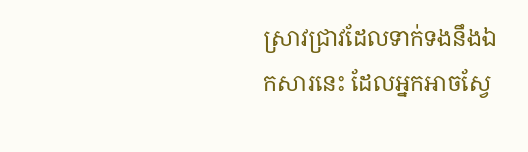ស្រាវជ្រាវដែលទាក់ទងនឹងឯកសារនេះ ដែលអ្នកអាចស្វែ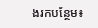ងរកបន្ថែម៖